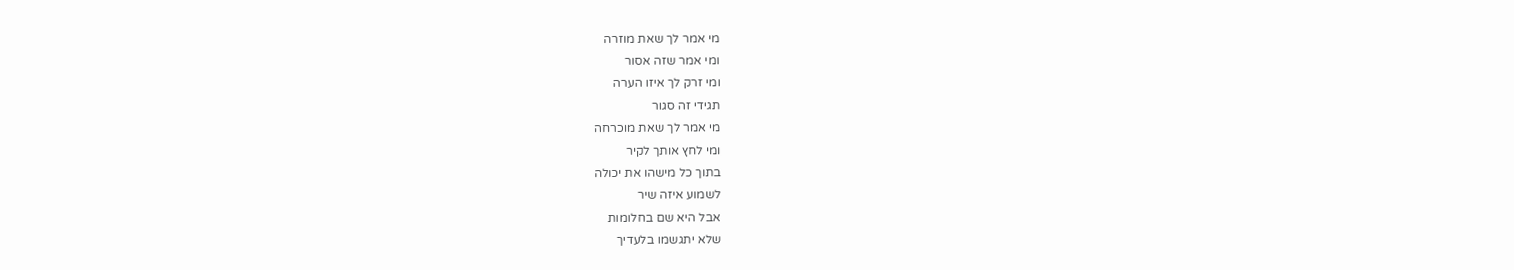מי אמר לך שאת מוזרה
ומי אמר שזה אסור
ומי זרק לך איזו הערה
תגידי זה סגור
מי אמר לך שאת מוכרחה
ומי לחץ אותך לקיר
בתוך כל מישהו את יכולה
לשמוע איזה שיר
אבל היא שם בחלומות
שלא יתגשמו בלעדיך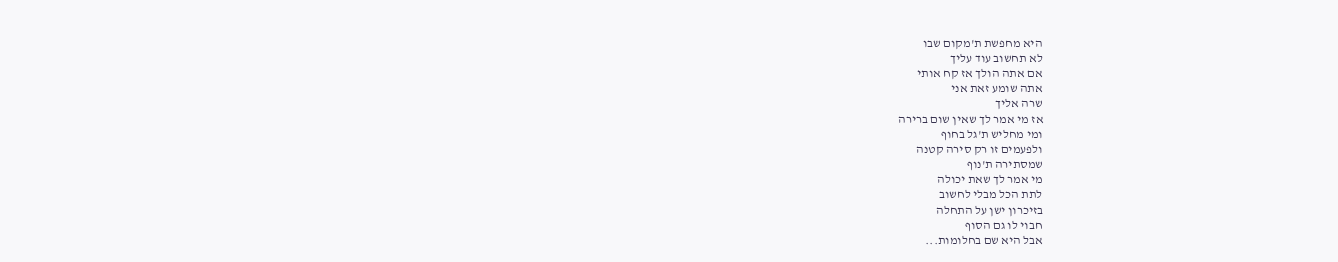היא מחפשת ת'מקום שבו
לא תחשוב עוד עליך
אם אתה הולך אז קח אותי
אתה שומע זאת אני
שרה אליך
אז מי אמר לך שאין שום ברירה
ומי מחליש ת'גל בחוף
ולפעמים זו רק סירה קטנה
שמסתירה ת'נוף
מי אמר לך שאת יכולה
לתת הכל מבלי לחשוב
בזיכרון ישן על התחלה
חבוי לו גם הסוף
אבל היא שם בחלומות...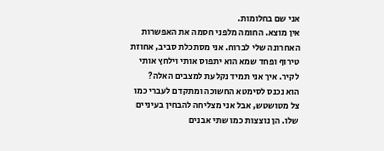אני שם בחלומות.
אין מוצא. החומה מלפני חסמה את האפשרות האחרונה שלי לברוח. אני מסתכלת סביב, אחוזת טירוף ופחד שמא הוא יתפוס אותי וילחץ אותי לקיר. איך אני תמיד נקלעת למצבים האלה?
הוא נכנס לסימטא החשוכה ומתקדם לעברי כמו צל מטושטש, אבל אני מצליחה להבחין בעיניים שלו. הן נוצצות כמו שתי אבנים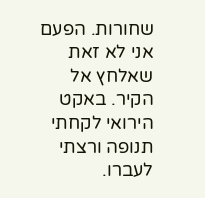שחורות. הפעם אני לא זאת שאלחץ אל הקיר. באקט הירואי לקחתי תנופה ורצתי לעברו.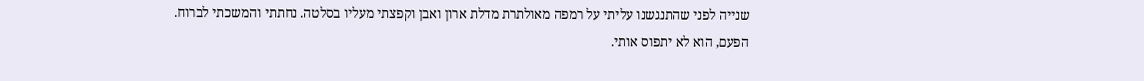שנייה לפני שהתנגשנו עליתי על רמפה מאולתרת מדלת ארון ואבן וקפצתי מעליו בסלטה. נחתתי והמשכתי לברוח.
הפעם, הוא לא יתפוס אותי.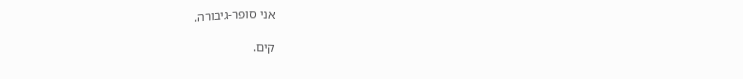אני סופר-גיבורה.

קים.